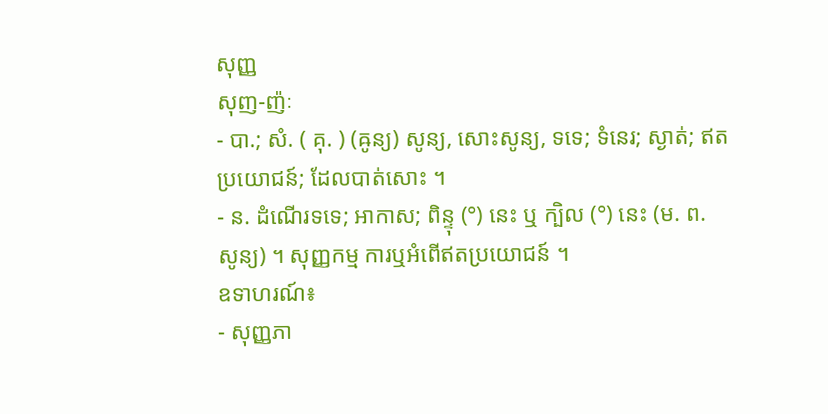សុញ្ញ
សុញ-ញ៉ៈ
- បា.; សំ. ( គុ. ) (ឝូន្យ) សូន្យ, សោះសូន្យ, ទទេ; ទំនេរ; ស្ងាត់; ឥតប្រយោជន៍; ដែលបាត់សោះ ។
- ន. ដំណើរទទេ; អាកាស; ពិន្ទុ (°) នេះ ឬ ក្បិល (°) នេះ (ម. ព. សូន្យ) ។ សុញ្ញកម្ម ការឬអំពើឥតប្រយោជន៍ ។
ឧទាហរណ៍៖
- សុញ្ញភា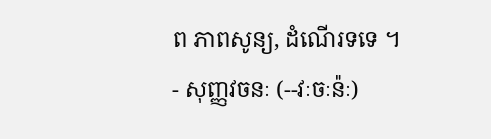ព ភាពសូន្យ, ដំណើរទទេ ។
- សុញ្ញវចនៈ (--វៈចៈន៉ៈ)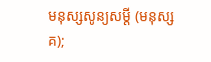មនុស្សសូន្យសម្ដី (មនុស្សគ);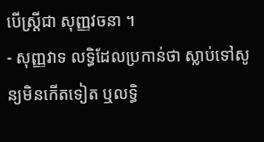បើស្ត្រីជា សុញ្ញវចនា ។
- សុញ្ញវាទ លទ្ធិដែលប្រកាន់ថា ស្លាប់ទៅសូន្យមិនកើតទៀត ឬលទ្ធិ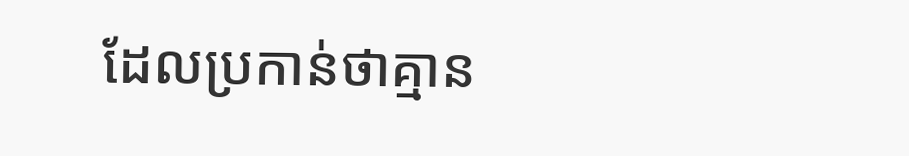ដែលប្រកាន់ថាគ្មាន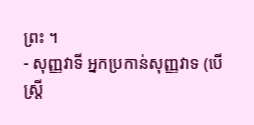ព្រះ ។
- សុញ្ញវាទី អ្នកប្រកាន់សុញ្ញវាទ (បើស្ត្រី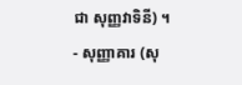ជា សុញ្ញវាទិនី) ។
- សុញ្ញាគារ (សុ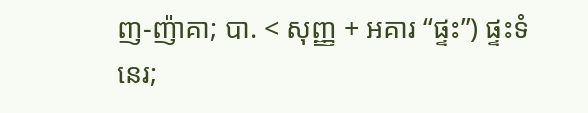ញ-ញ៉ាគា; បា. < សុញ្ញ + អគារ “ផ្ទះ”) ផ្ទះទំនេរ;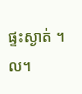ផ្ទះស្ងាត់ ។ល។